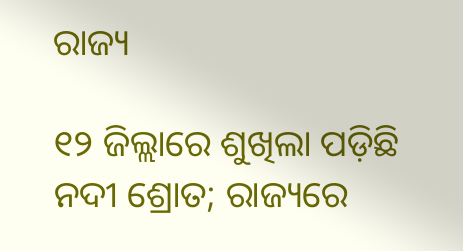ରାଜ୍ୟ

୧୨ ଜିଲ୍ଲାରେ ଶୁଖିଲା ପଡ଼ିଛି ନଦୀ ଶ୍ରୋତ; ରାଜ୍ୟରେ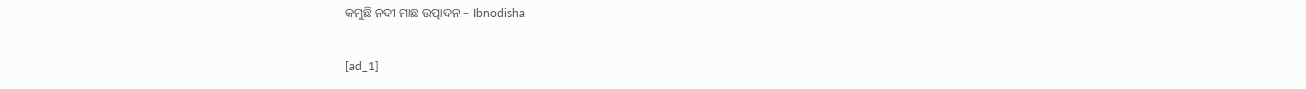କମୁଛି ନଦୀ ମାଛ ଉତ୍ପାଦନ – Ibnodisha

[ad_1]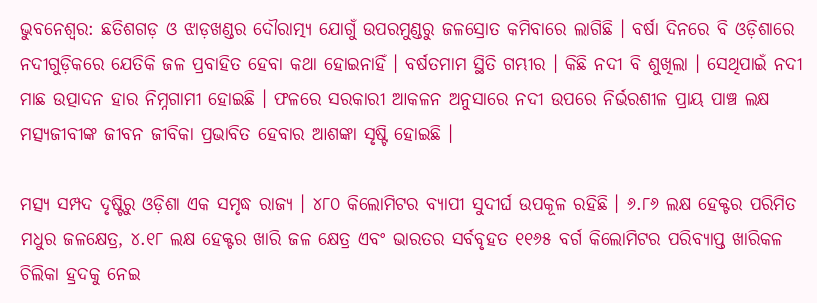ଭୁବନେଶ୍ୱର: ଛତିଶଗଡ଼ ଓ ଝାଡ଼ଖଣ୍ଡର ଦୌରାତ୍ମ୍ୟ ଯୋଗୁଁ ଉପରମୁଣ୍ଡରୁ ଜଳସ୍ରୋତ କମିବାରେ ଲାଗିଛି । ବର୍ଷା ଦିନରେ ବି ଓଡ଼ିଶାରେ ନଦୀଗୁଡ଼ିକରେ ଯେତିକି ଜଳ ପ୍ରବାହିତ ହେବା କଥା ହୋଇନାହିଁ । ବର୍ଷତମାମ ସ୍ଥିତି ଗମ୍ଭୀର । କିଛି ନଦୀ ବି ଶୁଖିଲା । ସେଥିପାଇଁ ନଦୀ ମାଛ ଉତ୍ପାଦନ ହାର ନିମ୍ନଗାମୀ ହୋଇଛି । ଫଳରେ ସରକାରୀ ଆକଳନ ଅନୁସାରେ ନଦୀ ଉପରେ ନିର୍ଭରଶୀଳ ପ୍ରାୟ ପାଞ୍ଚ ଲକ୍ଷ ମତ୍ସ୍ୟଜୀବୀଙ୍କ ଜୀବନ ଜୀବିକା ପ୍ରଭାବିତ ହେବାର ଆଶଙ୍କା ସୃଷ୍ଟି ହୋଇଛି ।

ମତ୍ସ୍ୟ ସମ୍ପଦ ଦୃଷ୍ଟିରୁ ଓଡ଼ିଶା ଏକ ସମୃଦ୍ଧ ରାଜ୍ୟ । ୪୮୦ କିଲୋମିଟର ବ୍ୟାପୀ ସୁଦୀର୍ଘ ଉପକୂଳ ରହିଛି । ୬.୮୬ ଲକ୍ଷ ହେକ୍ଟର ପରିମିତ ମଧୁର ଜଳକ୍ଷେତ୍ର, ୪.୧୮ ଲକ୍ଷ ହେକ୍ଟର ଖାରି ଜଳ କ୍ଷେତ୍ର ଏବଂ ଭାରତର ସର୍ବବୃହତ ୧୧୬୫ ବର୍ଗ କିଲୋମିଟର ପରିବ୍ୟାପ୍ତ ଖାରିକଳ ଚିଲିକା ହ୍ରଦକୁ ନେଇ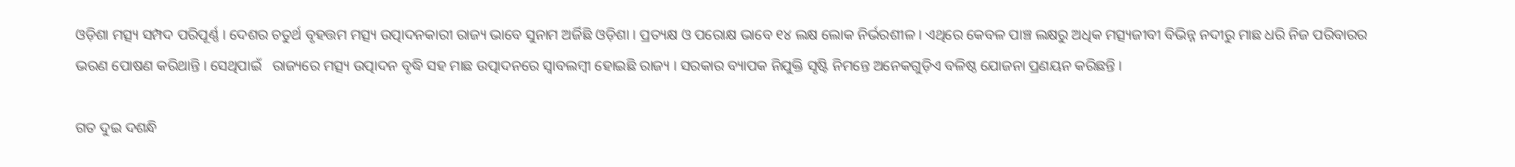ଓଡ଼ିଶା ମତ୍ସ୍ୟ ସମ୍ପଦ ପରିପୂର୍ଣ୍ଣ । ଦେଶର ଚତୁର୍ଥ ବୃହତ୍ତମ ମତ୍ସ୍ୟ ଉତ୍ପାଦନକାରୀ ରାଜ୍ୟ ଭାବେ ସୁନାମ ଅର୍ଜିଛି ଓଡ଼ିଶା । ପ୍ରତ୍ୟକ୍ଷ ଓ ପରୋକ୍ଷ ଭାବେ ୧୪ ଲକ୍ଷ ଲୋକ ନିର୍ଭରଶୀଳ । ଏଥିରେ କେବଳ ପାଞ୍ଚ ଲକ୍ଷରୁ ଅଧିକ ମତ୍ସ୍ୟଜୀବୀ ବିଭିନ୍ନ ନଦୀରୁ ମାଛ ଧରି ନିଜ ପରିବାରର ଭରଣ ପୋଷଣ କରିଥାନ୍ତି । ସେଥିପାଇଁ   ରାଜ୍ୟରେ ମତ୍ସ୍ୟ ଉତ୍ପାଦନ ବୃଦ୍ଧି ସହ ମାଛ ଉତ୍ପାଦନରେ ସ୍ୱାବଲମ୍ବୀ ହୋଇଛି ରାଜ୍ୟ । ସରକାର ବ୍ୟାପକ ନିଯୁକ୍ତି ସୃଷ୍ଟି ନିମନ୍ତେ ଅନେକଗୁଡ଼ିଏ ବଳିଷ୍ଠ ଯୋଜନା ପ୍ରଣୟନ କରିଛନ୍ତି ।

ଗତ ଦୁଇ ଦଶନ୍ଧି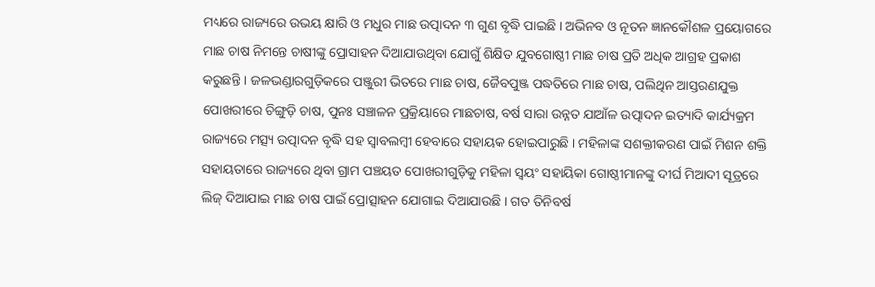ମଧ୍ୟରେ ରାଜ୍ୟରେ ଉଭୟ କ୍ଷାରି ଓ ମଧୁର ମାଛ ଉତ୍ପାଦନ ୩ ଗୁଣ ବୃଦ୍ଧି ପାଇଛି । ଅଭିନବ ଓ ନୂତନ ଜ୍ଞାନକୌଶଳ ପ୍ରୟୋଗରେ ମାଛ ଚାଷ ନିମନ୍ତେ ଚାଷୀଙ୍କୁ ପ୍ରୋସାହନ ଦିଆଯାଉଥିବା ଯୋଗୁଁ ଶିକ୍ଷିତ ଯୁବଗୋଷ୍ଠୀ ମାଛ ଚାଷ ପ୍ରତି ଅଧିକ ଆଗ୍ରହ ପ୍ରକାଶ କରୁଛନ୍ତି । ଜଳଭଣ୍ଡାରଗୁଡ଼ିକରେ ପଞ୍ଜୁରୀ ଭିତରେ ମାଛ ଚାଷ, ଜୈବପୁଞ୍ଜ ପଦ୍ଧତିରେ ମାଛ ଚାଷ, ପଲିଥିନ ଆସ୍ତରଣଯୁକ୍ତ ପୋଖରୀରେ ଚିଙ୍ଗୁଡ଼ି ଚାଷ, ପୁନଃ ସଞ୍ଚାଳନ ପ୍ରକ୍ରିୟାରେ ମାଛଚାଷ, ବର୍ଷ ସାରା ଉନ୍ନତ ଯାଆଁଳ ଉତ୍ପାଦନ ଇତ୍ୟାଦି କାର୍ଯ୍ୟକ୍ରମ ରାଜ୍ୟରେ ମତ୍ସ୍ୟ ଉତ୍ପାଦନ ବୃଦ୍ଧି ସହ ସ୍ୱାବଲମ୍ବୀ ହେବାରେ ସହାୟକ ହୋଇପାରୁଛି । ମହିଳାଙ୍କ ସଶକ୍ତୀକରଣ ପାଇଁ ମିଶନ ଶକ୍ତି ସହାୟତାରେ ରାଜ୍ୟରେ ଥିବା ଗ୍ରାମ ପଞ୍ଚୟତ ପୋଖରୀଗୁଡ଼ିକୁ ମହିଳା ସ୍ୱୟଂ ସହାୟିକା ଗୋଷ୍ଠୀମାନଙ୍କୁ ଦୀର୍ଘ ମିଆଦୀ ସୂତ୍ରରେ ଲିଜ୍ ଦିଆଯାଇ ମାଛ ଚାଷ ପାଇଁ ପ୍ରୋତ୍ସାହନ ଯୋଗାଇ ଦିଆଯାଉଛି । ଗତ ତିନିବର୍ଷ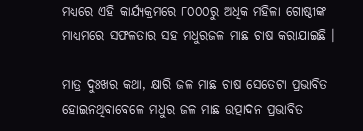ମଧ୍ୟରେ ଏହି କାର୍ଯ୍ୟକ୍ରମରେ ୮୦୦୦ରୁ ଅଧିକ ମହିଳା ଗୋଷ୍ଠୀଙ୍କ ମାଧ୍ୟମରେ ସଫଳତାର ସହ ମଧୁରଜଳ ମାଛ ଚାଷ କରାଯାଇଛି ।

ମାତ୍ର ଦୁଃଖର କଥା, କ୍ଷାରି ଜଳ ମାଛ ଚାଷ ସେତେଟା ପ୍ରଭାବିତ ହୋଇନଥିବାବେଳେ ମଧୁର ଜଳ ମାଛ ଉତ୍ପାଦନ ପ୍ରଭାବିତ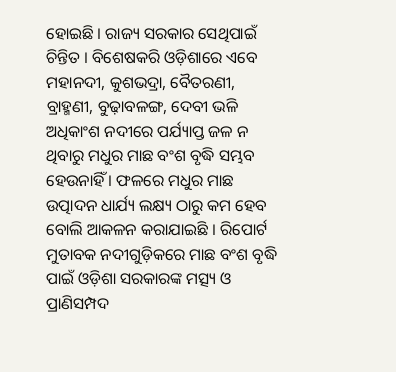ହୋଇଛି । ରାଜ୍ୟ ସରକାର ସେଥିପାଇଁ ଚିନ୍ତିତ । ବିଶେଷକରି ଓଡ଼ିଶାରେ ଏବେ ମହାନଦୀ, କୁଶଭଦ୍ରା, ବୈତରଣୀ, ବ୍ରାହ୍ମଣୀ, ବୁଢ଼ାବଳଙ୍ଗ, ଦେବୀ ଭଳି ଅଧିକାଂଶ ନଦୀରେ ପର୍ଯ୍ୟାପ୍ତ ଜଳ ନ ଥିବାରୁ ମଧୁର ମାଛ ବଂଶ ବୃଦ୍ଧି ସମ୍ଭବ ହେଉନାହିଁ । ଫଳରେ ମଧୁର ମାଛ ଉତ୍ପାଦନ ଧାର୍ଯ୍ୟ ଲକ୍ଷ୍ୟ ଠାରୁ କମ ହେବ ବୋଲି ଆକଳନ କରାଯାଇଛି । ରିପୋର୍ଟ ମୁତାବକ ନଦୀଗୁଡ଼ିକରେ ମାଛ ବଂଶ ବୃଦ୍ଧି ପାଇଁ ଓଡ଼ିଶା ସରକାରଙ୍କ ମତ୍ସ୍ୟ ଓ ପ୍ରାଣିସମ୍ପଦ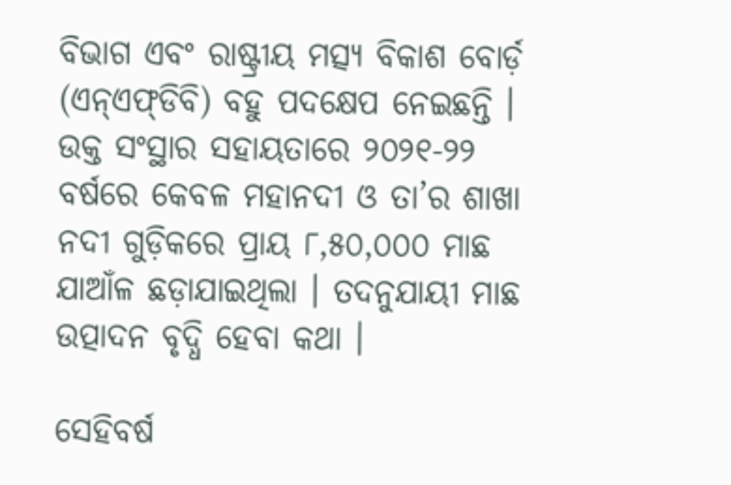ବିଭାଗ ଏବଂ ରାଷ୍ଟ୍ରୀୟ ମତ୍ସ୍ୟ ବିକାଶ ବୋର୍ଡ଼ (ଏନ୍‌ଏଫ୍‌ଡିବି) ବହୁ ପଦକ୍ଷେପ ନେଇଛନ୍ତି । ଉକ୍ତ ସଂସ୍ଥାର ସହାୟତାରେ ୨୦୨୧-୨୨ ବର୍ଷରେ କେବଳ ମହାନଦୀ ଓ ତା’ର ଶାଖା ନଦୀ ଗୁଡ଼ିକରେ ପ୍ରାୟ ୮,୫୦,୦୦୦ ମାଛ ଯାଆଁଳ ଛଡ଼ାଯାଇଥିଲା । ତଦନୁଯାୟୀ ମାଛ ଉତ୍ପାଦନ ବୃଦ୍ଧି ହେବା କଥା ।

ସେହିବର୍ଷ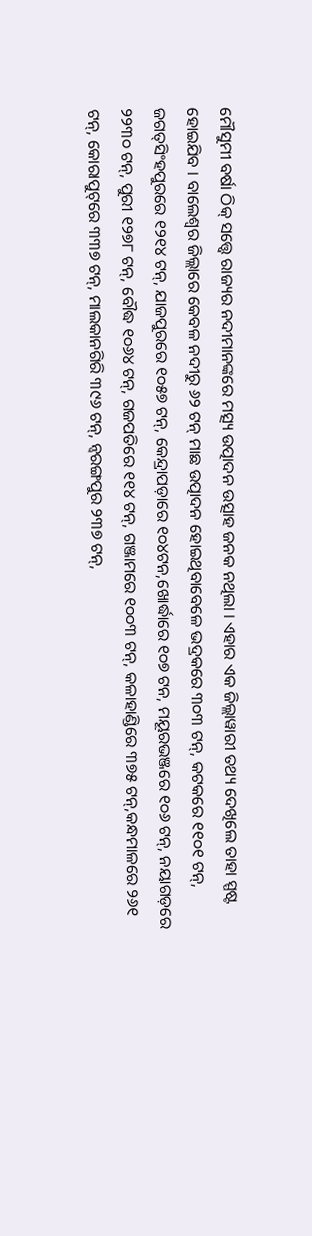ମୌସୁମୀ ବର୍ଷା ଠିକ୍ ସତ୍ତ୍ୱେ ରାଜ୍ୟର ନଦୀମାନଙ୍କରେ ମତ୍ସ୍ୟ ଉତ୍ପାଦନ ଉତ୍ସାହ ଜନକ ନଥିଲା । ଏହାର ଏକ ଜିଲ୍ଲାୱାରୀ ତଥ୍ୟ ଦେଖିଲେ ତାହା ସ୍ପଷ୍ଟ ହୋଇଯିବ । ବାଲେଶ୍ୱର ଜିଲ୍ଲାରେ କେବଳ ନଦୀରୁ ୬୨ ଟନ୍ ମାଛ ଉତ୍ପାଦନ ହୋଇଥିବାବେଳେ ଭଦ୍ରକରେ ୩୦୩ ଟନ୍‌, କଟକରେ ୧୧୦୧ ଟନ୍‌, ଜଗତ୍‌ସିଂହପୁରରେ ୧୨୧୪ ଟନ୍‌, ଯାଜପୁରରେ ୧୦୫୭ ଟନ୍‌, କେନ୍ଦ୍ରାପଡ଼ାରେ ୧୦୪ଟନ,ଖୋର୍ଦ୍ଧାରେ ୧୦୭ ଟନ, ମୟୂରଭଞ୍ଜରେ ୧୦୬ ଟନ୍‌, ନୟାଗଡ଼ରେ ୨୨୩୦ ଟନ୍‌, ପୁରୀ ୧୨୭୮ ଟନ୍‌, ବୌଦ୍ଧ ୧୦୬୪ ଟନ୍‌, ଗଜପତିରେ ୧୧୪ ଟନ୍‌, ଗଞ୍ଜାମରେ ୧୦୦୩ ଟନ୍‌, କଳାହାଣ୍ଡିରେ ୩୭୫ ଟନ୍‌,କନ୍ଧମାଳରେ ୨୬୧ ଟନ୍‌, କୋରାପୁଟ୍‌ରେ ୩୩୭ ଟନ୍‌, ମାଲକାନଗିରି ୩୯୬ ଟନ୍‌, ନ୍ୱରଙ୍ଗପୁର ୨୩୭ ଟନ୍‌,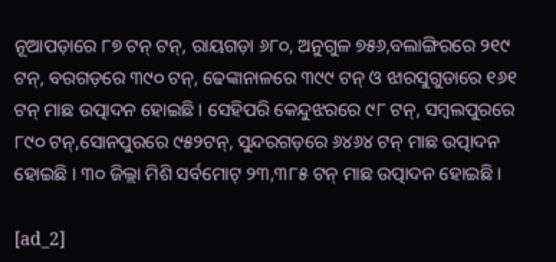ନୂଆପଡ଼ାରେ ୮୭ ଟନ୍ ଟନ୍‌, ରାୟଗଡ଼ା ୬୮୦, ଅନୁଗୁଳ ୭୫୬,ବଲାଙ୍ଗିରରେ ୨୧୯ ଟନ୍‌, ବରଗଡ଼ରେ ୩୯୦ ଟନ୍‌, ଢେଙ୍କାନାଳରେ ୩୯୯ ଟନ୍ ଓ ଝାରସୁଗୁଡାରେ ୧୬୧ ଟନ୍ ମାଛ ଉତ୍ପାଦନ ହୋଇଛି । ସେହିପରି କେନ୍ଦୁଝରରେ ୯୮ ଟନ୍‌, ସମ୍ବଲପୁରରେ ୮୯୦ ଟନ୍‌,ସୋନପୁରରେ ୯୫୨ଟନ୍‌, ସୁନ୍ଦରଗଡ଼ରେ ୬୪୬୪ ଟନ୍ ମାଛ ଉତ୍ପାଦନ ହୋଇଛି । ୩୦ ଜିଲ୍ଲା ମିଶି ସର୍ବମୋଟ୍ ୨୩,୩୮୫ ଟନ୍ ମାଛ ଉତ୍ପାଦନ ହୋଇଛି ।

[ad_2]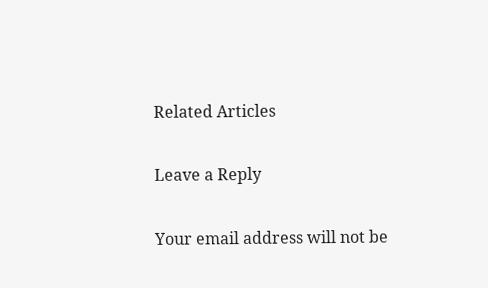Related Articles

Leave a Reply

Your email address will not be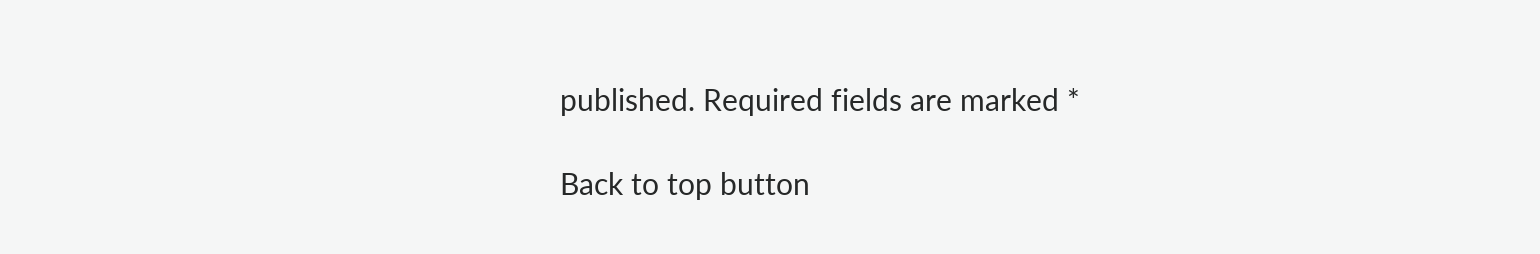published. Required fields are marked *

Back to top button